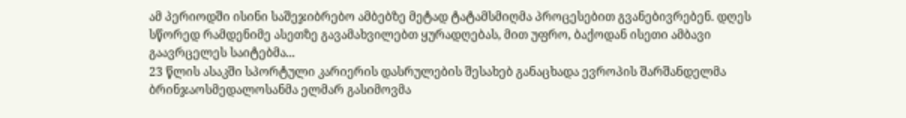ამ პერიოდში ისინი საშეჯიბრებო ამბებზე მეტად ტატამსმიღმა პროცესებით გვანებივრებენ. დღეს სწორედ რამდენიმე ასეთზე გავამახვილებთ ყურადღებას, მით უფრო, ბაქოდან ისეთი ამბავი გაავრცელეს საიტებმა...
23 წლის ასაკში სპორტული კარიერის დასრულების შესახებ განაცხადა ევროპის შარშანდელმა ბრინჯაოსმედალოსანმა ელმარ გასიმოვმა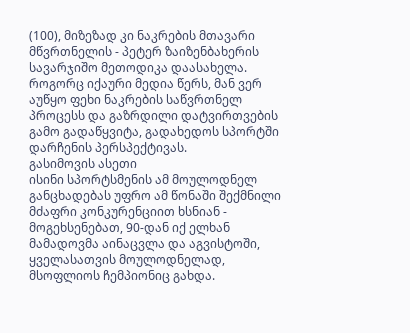(100), მიზეზად კი ნაკრების მთავარი მწვრთნელის - პეტერ ზაიზენბახერის სავარჯიშო მეთოდიკა დაასახელა.
როგორც იქაური მედია წერს, მან ვერ აუწყო ფეხი ნაკრების საწვრთნელ პროცესს და გაზრდილი დატვირთვების გამო გადაწყვიტა, გადახედოს სპორტში დარჩენის პერსპექტივას.
გასიმოვის ასეთი
ისინი სპორტსმენის ამ მოულოდნელ განცხადებას უფრო ამ წონაში შექმნილი მძაფრი კონკურენციით ხსნიან - მოგეხსენებათ, 90-დან იქ ელხან მამადოვმა აინაცვლა და აგვისტოში, ყველასათვის მოულოდნელად, მსოფლიოს ჩემპიონიც გახდა.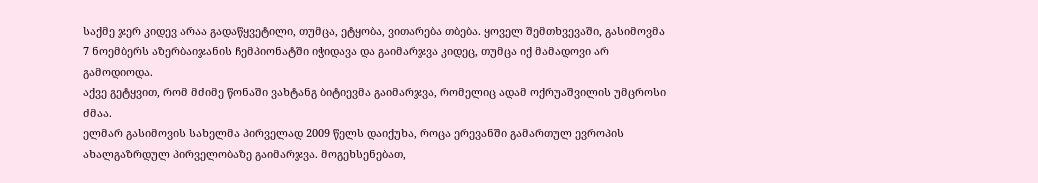საქმე ჯერ კიდევ არაა გადაწყვეტილი, თუმცა, ეტყობა, ვითარება თბება. ყოველ შემთხვევაში, გასიმოვმა 7 ნოემბერს აზერბაიჯანის ჩემპიონატში იჭიდავა და გაიმარჯვა კიდეც, თუმცა იქ მამადოვი არ გამოდიოდა.
აქვე გეტყვით, რომ მძიმე წონაში ვახტანგ ბიტიევმა გაიმარჯვა, რომელიც ადამ ოქრუაშვილის უმცროსი ძმაა.
ელმარ გასიმოვის სახელმა პირველად 2009 წელს დაიქუხა, როცა ერევანში გამართულ ევროპის ახალგაზრდულ პირველობაზე გაიმარჯვა. მოგეხსენებათ,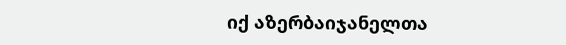იქ აზერბაიჯანელთა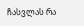ჩასვლას რა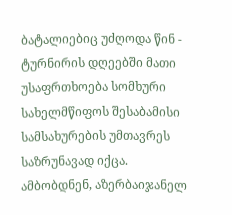ბატალიებიც უძღოდა წინ - ტურნირის დღეებში მათი უსაფრთხოება სომხური სახელმწიფოს შესაბამისი სამსახურების უმთავრეს საზრუნავად იქცა.
ამბობდნენ, აზერბაიჯანელ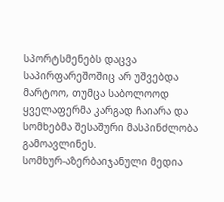სპორტსმენებს დაცვა საპირფარეშოშიც არ უშვებდა მარტოო, თუმცა საბოლოოდ ყველაფერმა კარგად ჩაიარა და სომხებმა შესაშური მასპინძლობა გამოავლინეს.
სომხურ-აზერბაიჯანული მედია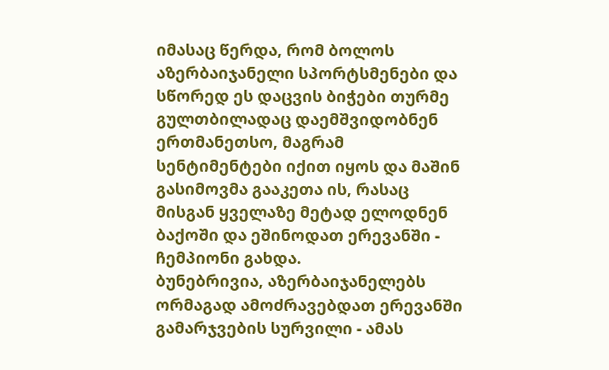იმასაც წერდა, რომ ბოლოს აზერბაიჯანელი სპორტსმენები და სწორედ ეს დაცვის ბიჭები თურმე გულთბილადაც დაემშვიდობნენ ერთმანეთსო, მაგრამ სენტიმენტები იქით იყოს და მაშინ გასიმოვმა გააკეთა ის, რასაც მისგან ყველაზე მეტად ელოდნენ ბაქოში და ეშინოდათ ერევანში - ჩემპიონი გახდა.
ბუნებრივია, აზერბაიჯანელებს ორმაგად ამოძრავებდათ ერევანში გამარჯვების სურვილი - ამას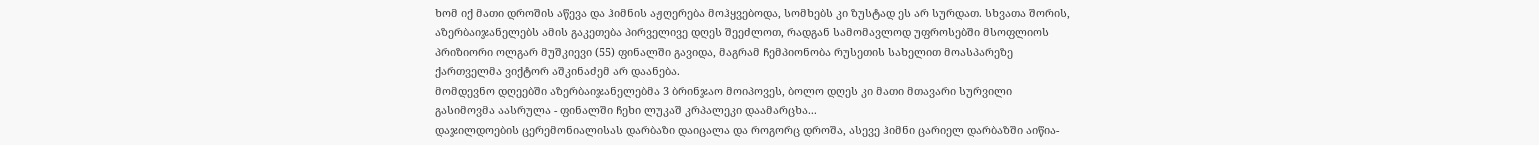ხომ იქ მათი დროშის აწევა და ჰიმნის აჟღერება მოჰყვებოდა, სომხებს კი ზუსტად ეს არ სურდათ. სხვათა შორის, აზერბაიჯანელებს ამის გაკეთება პირველივე დღეს შეეძლოთ, რადგან სამომავლოდ უფროსებში მსოფლიოს პრიზიორი ოლგარ მუშკიევი (55) ფინალში გავიდა, მაგრამ ჩემპიონობა რუსეთის სახელით მოასპარეზე ქართველმა ვიქტორ აშკინაძემ არ დაანება.
მომდევნო დღეებში აზერბაიჯანელებმა 3 ბრინჯაო მოიპოვეს, ბოლო დღეს კი მათი მთავარი სურვილი გასიმოვმა აასრულა - ფინალში ჩეხი ლუკაშ კრპალეკი დაამარცხა...
დაჯილდოების ცერემონიალისას დარბაზი დაიცალა და როგორც დროშა, ასევე ჰიმნი ცარიელ დარბაზში აიწია-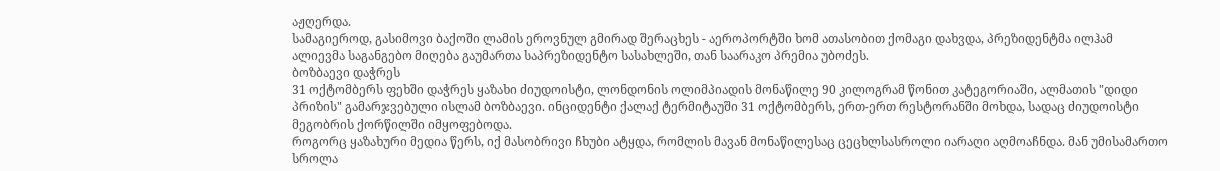აჟღერდა.
სამაგიეროდ, გასიმოვი ბაქოში ლამის ეროვნულ გმირად შერაცხეს - აეროპორტში ხომ ათასობით ქომაგი დახვდა, პრეზიდენტმა ილჰამ ალიევმა საგანგებო მიღება გაუმართა საპრეზიდენტო სასახლეში, თან საარაკო პრემია უბოძეს.
ბოზბაევი დაჭრეს
31 ოქტომბერს ფეხში დაჭრეს ყაზახი ძიუდოისტი, ლონდონის ოლიმპიადის მონაწილე 90 კილოგრამ წონით კატეგორიაში, ალმათის "დიდი პრიზის" გამარჯვებული ისლამ ბოზბაევი. ინციდენტი ქალაქ ტერმიტაუში 31 ოქტომბერს, ერთ-ერთ რესტორანში მოხდა, სადაც ძიუდოისტი მეგობრის ქორწილში იმყოფებოდა.
როგორც ყაზახური მედია წერს, იქ მასობრივი ჩხუბი ატყდა, რომლის მავან მონაწილესაც ცეცხლსასროლი იარაღი აღმოაჩნდა. მან უმისამართო სროლა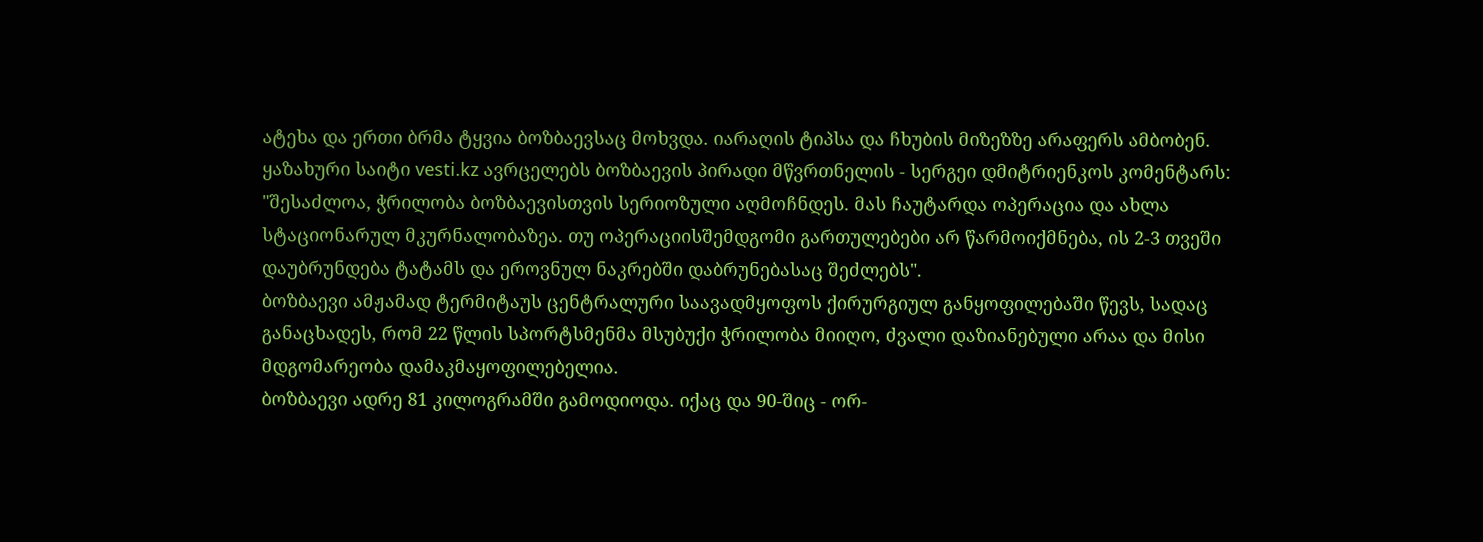ატეხა და ერთი ბრმა ტყვია ბოზბაევსაც მოხვდა. იარაღის ტიპსა და ჩხუბის მიზეზზე არაფერს ამბობენ.
ყაზახური საიტი vesti.kz ავრცელებს ბოზბაევის პირადი მწვრთნელის - სერგეი დმიტრიენკოს კომენტარს: "შესაძლოა, ჭრილობა ბოზბაევისთვის სერიოზული აღმოჩნდეს. მას ჩაუტარდა ოპერაცია და ახლა სტაციონარულ მკურნალობაზეა. თუ ოპერაციისშემდგომი გართულებები არ წარმოიქმნება, ის 2-3 თვეში დაუბრუნდება ტატამს და ეროვნულ ნაკრებში დაბრუნებასაც შეძლებს".
ბოზბაევი ამჟამად ტერმიტაუს ცენტრალური საავადმყოფოს ქირურგიულ განყოფილებაში წევს, სადაც განაცხადეს, რომ 22 წლის სპორტსმენმა მსუბუქი ჭრილობა მიიღო, ძვალი დაზიანებული არაა და მისი მდგომარეობა დამაკმაყოფილებელია.
ბოზბაევი ადრე 81 კილოგრამში გამოდიოდა. იქაც და 90-შიც - ორ-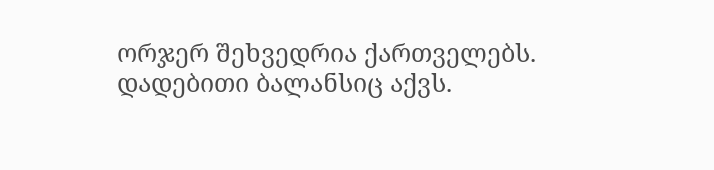ორჯერ შეხვედრია ქართველებს. დადებითი ბალანსიც აქვს.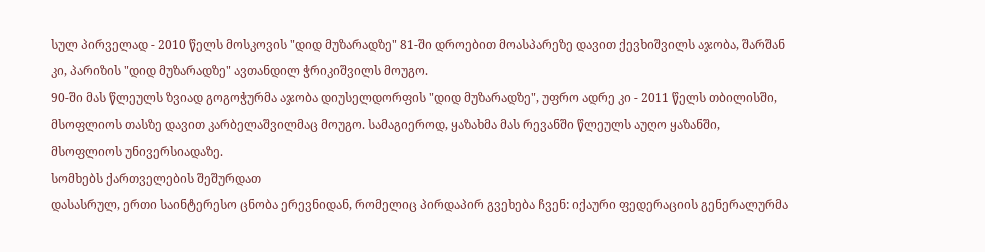სულ პირველად - 2010 წელს მოსკოვის "დიდ მუზარადზე" 81-ში დროებით მოასპარეზე დავით ქევხიშვილს აჯობა, შარშან კი, პარიზის "დიდ მუზარადზე" ავთანდილ ჭრიკიშვილს მოუგო.
90-ში მას წლეულს ზვიად გოგოჭურმა აჯობა დიუსელდორფის "დიდ მუზარადზე", უფრო ადრე კი - 2011 წელს თბილისში, მსოფლიოს თასზე დავით კარბელაშვილმაც მოუგო. სამაგიეროდ, ყაზახმა მას რევანში წლეულს აუღო ყაზანში, მსოფლიოს უნივერსიადაზე.
სომხებს ქართველების შეშურდათ
დასასრულ, ერთი საინტერესო ცნობა ერევნიდან, რომელიც პირდაპირ გვეხება ჩვენ: იქაური ფედერაციის გენერალურმა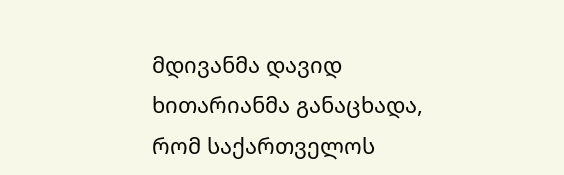მდივანმა დავიდ ხითარიანმა განაცხადა, რომ საქართველოს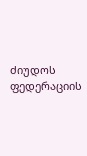ძიუდოს ფედერაციის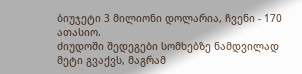ბიუჯეტი 3 მილიონი დოლარია, ჩვენი - 170 ათასიო.
ძიუდოში შედეგები სომხებზე ნამდვილად მეტი გვაქვს, მაგრამ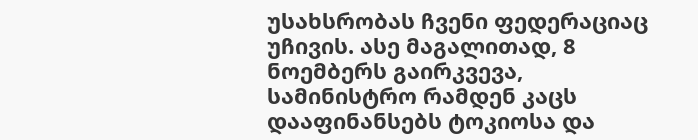უსახსრობას ჩვენი ფედერაციაც უჩივის. ასე მაგალითად, 8 ნოემბერს გაირკვევა, სამინისტრო რამდენ კაცს დააფინანსებს ტოკიოსა და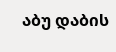აბუ დაბის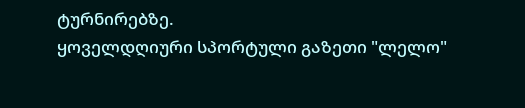ტურნირებზე.
ყოველდღიური სპორტული გაზეთი "ლელო"